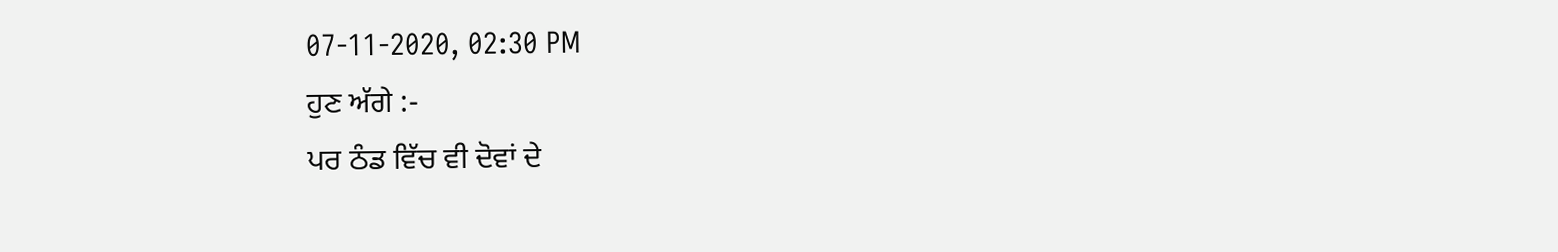07-11-2020, 02:30 PM
ਹੁਣ ਅੱਗੇ :-
ਪਰ ਠੰਡ ਵਿੱਚ ਵੀ ਦੋਵਾਂ ਦੇ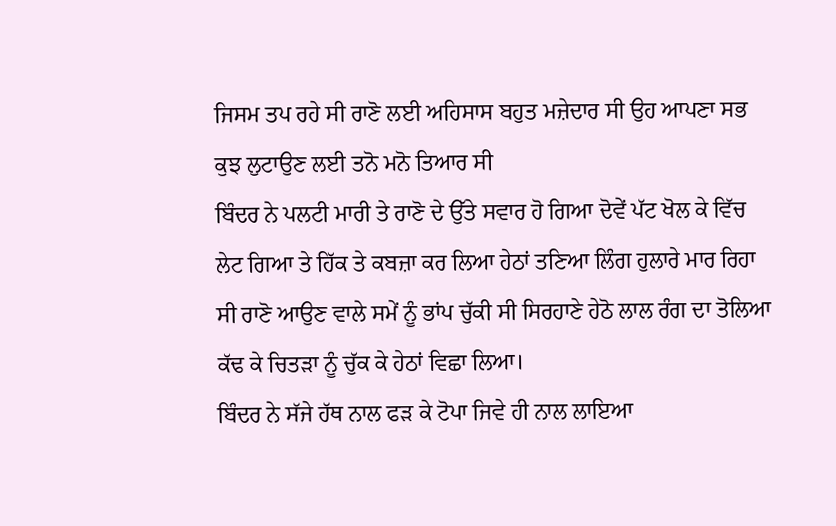ਜਿਸਮ ਤਪ ਰਹੇ ਸੀ ਰਾਣੋ ਲਈ ਅਹਿਸਾਸ ਬਹੁਤ ਮਜ਼ੇਦਾਰ ਸੀ ਉਹ ਆਪਣਾ ਸਭ ਕੁਝ ਲੁਟਾਉਣ ਲਈ ਤਨੋ ਮਨੋ ਤਿਆਰ ਸੀ
ਬਿੰਦਰ ਨੇ ਪਲਟੀ ਮਾਰੀ ਤੇ ਰਾਣੋ ਦੇ ਉੱਤੇ ਸਵਾਰ ਹੋ ਗਿਆ ਦੋਵੇਂ ਪੱਟ ਖੋਲ ਕੇ ਵਿੱਚ ਲੇਟ ਗਿਆ ਤੇ ਹਿੱਕ ਤੇ ਕਬਜ਼ਾ ਕਰ ਲਿਆ ਹੇਠਾਂ ਤਣਿਆ ਲਿੰਗ ਹੁਲਾਰੇ ਮਾਰ ਰਿਹਾ ਸੀ ਰਾਣੋ ਆਉਣ ਵਾਲੇ ਸਮੇਂ ਨੂੰ ਭਾਂਪ ਚੁੱਕੀ ਸੀ ਸਿਰਹਾਣੇ ਹੇਠੋ ਲਾਲ ਰੰਗ ਦਾ ਤੋਲਿਆ ਕੱਢ ਕੇ ਚਿਤੜਾ ਨੂੰ ਚੁੱਕ ਕੇ ਹੇਠਾਂ ਵਿਛਾ ਲਿਆ।
ਬਿੰਦਰ ਨੇ ਸੱਜੇ ਹੱਥ ਨਾਲ ਫੜ ਕੇ ਟੋਪਾ ਜਿਵੇ ਹੀ ਨਾਲ ਲਾਇਆ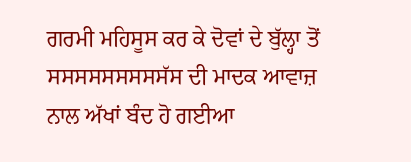ਗਰਮੀ ਮਹਿਸੂਸ ਕਰ ਕੇ ਦੋਵਾਂ ਦੇ ਬੁੱਲ੍ਹਾ ਤੋਂ ਸਸਸਸਸਸਸਸਸੱਸ ਦੀ ਮਾਦਕ ਆਵਾਜ਼ ਨਾਲ ਅੱਖਾਂ ਬੰਦ ਹੋ ਗਈਆ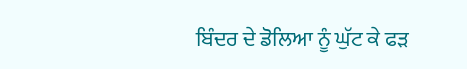ਬਿੰਦਰ ਦੇ ਡੋਲਿਆ ਨੂੰ ਘੁੱਟ ਕੇ ਫੜ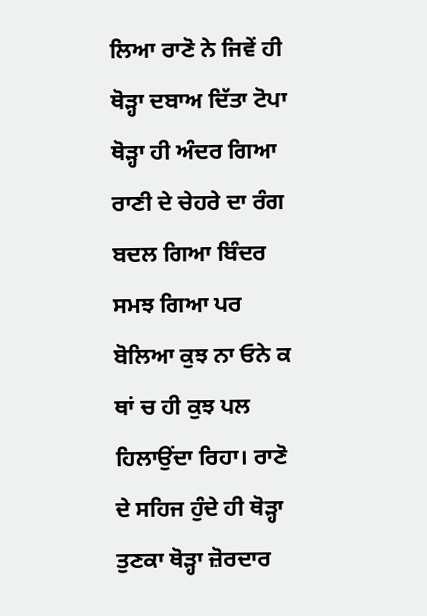ਲਿਆ ਰਾਣੋ ਨੇ ਜਿਵੇਂ ਹੀ ਥੋੜ੍ਹਾ ਦਬਾਅ ਦਿੱਤਾ ਟੋਪਾ ਥੋੜ੍ਹਾ ਹੀ ਅੰਦਰ ਗਿਆ ਰਾਣੀ ਦੇ ਚੇਹਰੇ ਦਾ ਰੰਗ ਬਦਲ ਗਿਆ ਬਿੰਦਰ ਸਮਝ ਗਿਆ ਪਰ ਬੋਲਿਆ ਕੁਝ ਨਾ ਓਨੇ ਕ ਥਾਂ ਚ ਹੀ ਕੁਝ ਪਲ ਹਿਲਾਉਂਦਾ ਰਿਹਾ। ਰਾਣੋ ਦੇ ਸਹਿਜ ਹੁੰਦੇ ਹੀ ਥੋੜ੍ਹਾ ਤੁਣਕਾ ਥੋੜ੍ਹਾ ਜ਼ੋਰਦਾਰ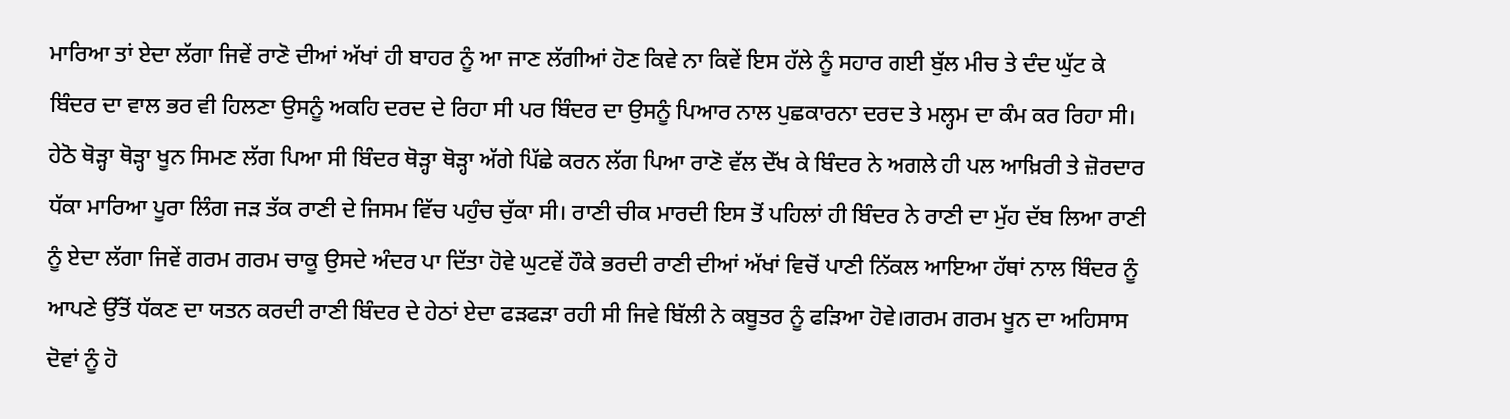ਮਾਰਿਆ ਤਾਂ ਏਦਾ ਲੱਗਾ ਜਿਵੇਂ ਰਾਣੋ ਦੀਆਂ ਅੱਖਾਂ ਹੀ ਬਾਹਰ ਨੂੰ ਆ ਜਾਣ ਲੱਗੀਆਂ ਹੋਣ ਕਿਵੇ ਨਾ ਕਿਵੇਂ ਇਸ ਹੱਲੇ ਨੂੰ ਸਹਾਰ ਗਈ ਬੁੱਲ ਮੀਚ ਤੇ ਦੰਦ ਘੁੱਟ ਕੇ ਬਿੰਦਰ ਦਾ ਵਾਲ ਭਰ ਵੀ ਹਿਲਣਾ ਉਸਨੂੰ ਅਕਹਿ ਦਰਦ ਦੇ ਰਿਹਾ ਸੀ ਪਰ ਬਿੰਦਰ ਦਾ ਉਸਨੂੰ ਪਿਆਰ ਨਾਲ ਪੁਛਕਾਰਨਾ ਦਰਦ ਤੇ ਮਲ੍ਹਮ ਦਾ ਕੰਮ ਕਰ ਰਿਹਾ ਸੀ। ਹੇਠੋ ਥੋੜ੍ਹਾ ਥੋੜ੍ਹਾ ਖੂਨ ਸਿਮਣ ਲੱਗ ਪਿਆ ਸੀ ਬਿੰਦਰ ਥੋੜ੍ਹਾ ਥੋੜ੍ਹਾ ਅੱਗੇ ਪਿੱਛੇ ਕਰਨ ਲੱਗ ਪਿਆ ਰਾਣੋ ਵੱਲ ਦੇੱਖ ਕੇ ਬਿੰਦਰ ਨੇ ਅਗਲੇ ਹੀ ਪਲ ਆਖ਼ਿਰੀ ਤੇ ਜ਼ੋਰਦਾਰ ਧੱਕਾ ਮਾਰਿਆ ਪੂਰਾ ਲਿੰਗ ਜੜ ਤੱਕ ਰਾਣੀ ਦੇ ਜਿਸਮ ਵਿੱਚ ਪਹੁੰਚ ਚੁੱਕਾ ਸੀ। ਰਾਣੀ ਚੀਕ ਮਾਰਦੀ ਇਸ ਤੋਂ ਪਹਿਲਾਂ ਹੀ ਬਿੰਦਰ ਨੇ ਰਾਣੀ ਦਾ ਮੁੱਹ ਦੱਬ ਲਿਆ ਰਾਣੀ ਨੂੰ ਏਦਾ ਲੱਗਾ ਜਿਵੇਂ ਗਰਮ ਗਰਮ ਚਾਕੂ ਉਸਦੇ ਅੰਦਰ ਪਾ ਦਿੱਤਾ ਹੋਵੇ ਘੁਟਵੇਂ ਹੌਕੇ ਭਰਦੀ ਰਾਣੀ ਦੀਆਂ ਅੱਖਾਂ ਵਿਚੋਂ ਪਾਣੀ ਨਿੱਕਲ ਆਇਆ ਹੱਥਾਂ ਨਾਲ ਬਿੰਦਰ ਨੂੰ ਆਪਣੇ ਉੱਤੋਂ ਧੱਕਣ ਦਾ ਯਤਨ ਕਰਦੀ ਰਾਣੀ ਬਿੰਦਰ ਦੇ ਹੇਠਾਂ ਏਦਾ ਫੜਫੜਾ ਰਹੀ ਸੀ ਜਿਵੇ ਬਿੱਲੀ ਨੇ ਕਬੂਤਰ ਨੂੰ ਫੜਿਆ ਹੋਵੇ।ਗਰਮ ਗਰਮ ਖੂਨ ਦਾ ਅਹਿਸਾਸ ਦੋਵਾਂ ਨੂੰ ਹੋ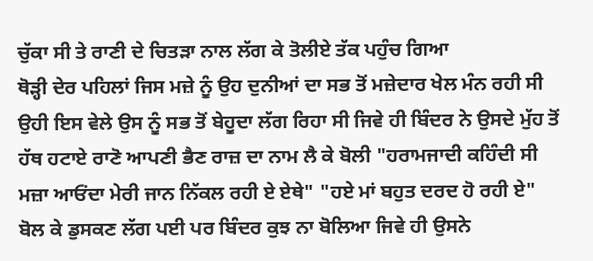ਚੁੱਕਾ ਸੀ ਤੇ ਰਾਣੀ ਦੇ ਚਿਤੜਾ ਨਾਲ ਲੱਗ ਕੇ ਤੋਲੀਏ ਤੱਕ ਪਹੁੰਚ ਗਿਆ
ਥੋੜ੍ਹੀ ਦੇਰ ਪਹਿਲਾਂ ਜਿਸ ਮਜ਼ੇ ਨੂੰ ਉਹ ਦੁਨੀਆਂ ਦਾ ਸਭ ਤੋਂ ਮਜ਼ੇਦਾਰ ਖੇਲ ਮੰਨ ਰਹੀ ਸੀ ਉਹੀ ਇਸ ਵੇਲੇ ਉਸ ਨੂੰ ਸਭ ਤੋਂ ਬੇਹੂਦਾ ਲੱਗ ਰਿਹਾ ਸੀ ਜਿਵੇ ਹੀ ਬਿੰਦਰ ਨੇ ਉਸਦੇ ਮੁੱਹ ਤੋਂ ਹੱਥ ਹਟਾਏ ਰਾਣੋ ਆਪਣੀ ਭੈਣ ਰਾਜ਼ ਦਾ ਨਾਮ ਲੈ ਕੇ ਬੋਲੀ "ਹਰਾਮਜਾਦੀ ਕਹਿੰਦੀ ਸੀ ਮਜ਼ਾ ਆਓਂਦਾ ਮੇਰੀ ਜਾਨ ਨਿੱਕਲ ਰਹੀ ਏ ਏਥੇ" "ਹਏ ਮਾਂ ਬਹੁਤ ਦਰਦ ਹੋ ਰਹੀ ਏ" ਬੋਲ ਕੇ ਡੁਸਕਣ ਲੱਗ ਪਈ ਪਰ ਬਿੰਦਰ ਕੁਝ ਨਾ ਬੋਲਿਆ ਜਿਵੇ ਹੀ ਉਸਨੇ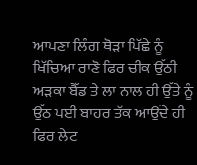ਆਪਣਾ ਲਿੰਗ ਥੋੜਾ ਪਿੱਛੇ ਨੂੰ ਖਿੱਚਿਆ ਰਾਣੋ ਫਿਰ ਚੀਕ ਉੱਠੀ ਅੜਕਾ ਬੈੱਡ ਤੇ ਲਾ ਨਾਲ ਹੀ ਉੱਤੇ ਨੂੰ ਉੱਠ ਪਈ ਬਾਹਰ ਤੱਕ ਆਉਂਦੇ ਹੀ ਫਿਰ ਲੇਟ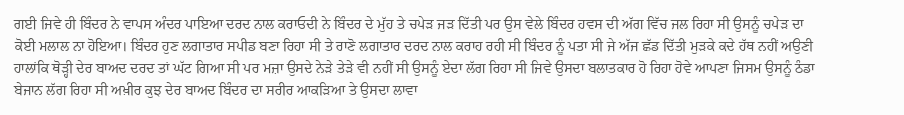ਗਈ ਜਿਵੇ ਹੀ ਬਿੰਦਰ ਨੇ ਵਾਪਸ ਅੰਦਰ ਪਾਇਆ ਦਰਦ ਨਾਲ ਕਰਾਓਦੀ ਨੇ ਬਿੰਦਰ ਦੇ ਮੁੱਹ ਤੇ ਚਪੇੜ ਜੜ ਦਿੱਤੀ ਪਰ ਉਸ ਵੇਲੇ ਬਿੰਦਰ ਹਵਸ ਦੀ ਅੱਗ ਵਿੱਚ ਜਲ ਰਿਹਾ ਸੀ ਉਸਨੂੰ ਚਪੇੜ ਦਾ ਕੋਈ ਮਲਾਲ ਨਾ ਹੋਇਆ। ਬਿੰਦਰ ਹੁਣ ਲਗਾਤਾਰ ਸਪੀਡ ਬਣਾ ਰਿਹਾ ਸੀ ਤੇ ਰਾਣੋ ਲਗਾਤਾਰ ਦਰਦ ਨਾਲ ਕਰਾਹ ਰਹੀ ਸੀ ਬਿੰਦਰ ਨੂੰ ਪਤਾ ਸੀ ਜੇ ਅੱਜ ਛੱਡ ਦਿੱਤੀ ਮੁੜਕੇ ਕਦੇ ਹੱਥ ਨਹੀਂ ਅਉਣੀ ਹਾਲਾਂਕਿ ਥੋੜ੍ਹੀ ਦੇਰ ਬਾਅਦ ਦਰਦ ਤਾਂ ਘੱਟ ਗਿਆ ਸੀ ਪਰ ਮਜ਼ਾ ਉਸਦੇ ਨੇੜੇ ਤੇੜੇ ਵੀ ਨਹੀਂ ਸੀ ਉਸਨੂੰ ਏਦਾ ਲੱਗ ਰਿਹਾ ਸੀ ਜਿਵੇ ਉਸਦਾ ਬਲਾਤਕਾਰ ਹੋ ਰਿਹਾ ਹੋਵੇ ਆਪਣਾ ਜਿਸਮ ਉਸਨੂੰ ਠੰਡਾ ਬੇਜਾਨ ਲੱਗ ਰਿਹਾ ਸੀ ਅਖ਼ੀਰ ਕੁਝ ਦੇਰ ਬਾਅਦ ਬਿੰਦਰ ਦਾ ਸਰੀਰ ਆਕੜਿਆ ਤੇ ਉਸਦਾ ਲਾਵਾ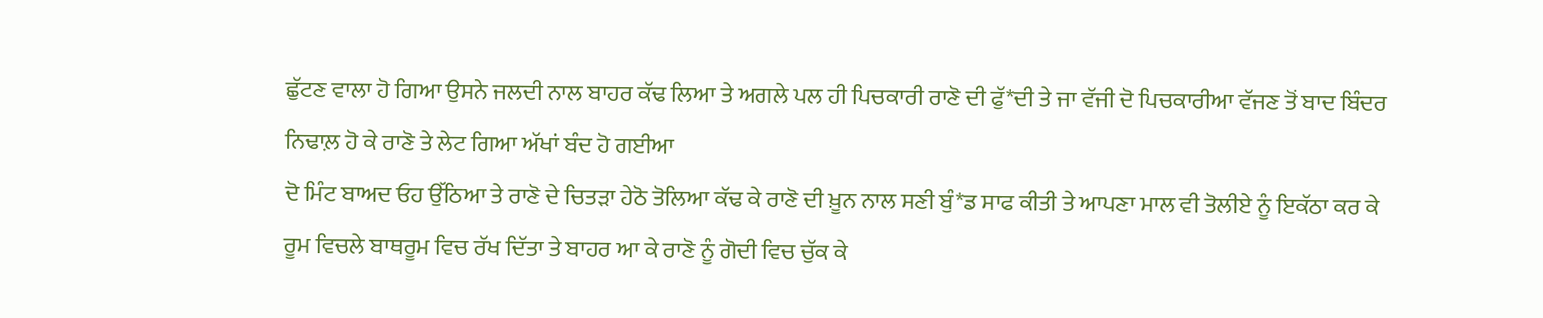ਛੁੱਟਣ ਵਾਲਾ ਹੋ ਗਿਆ ਉਸਨੇ ਜਲਦੀ ਨਾਲ ਬਾਹਰ ਕੱਢ ਲਿਆ ਤੇ ਅਗਲੇ ਪਲ ਹੀ ਪਿਚਕਾਰੀ ਰਾਣੋ ਦੀ ਫੁੱ*ਦੀ ਤੇ ਜਾ ਵੱਜੀ ਦੋ ਪਿਚਕਾਰੀਆ ਵੱਜਣ ਤੋਂ ਬਾਦ ਬਿੰਦਰ ਨਿਢਾਲ਼ ਹੋ ਕੇ ਰਾਣੋ ਤੇ ਲੇਟ ਗਿਆ ਅੱਖਾਂ ਬੰਦ ਹੋ ਗਈਆ
ਦੋ ਮਿੰਟ ਬਾਅਦ ਓਹ ਉੱਠਿਆ ਤੇ ਰਾਣੋ ਦੇ ਚਿਤੜਾ ਹੇਠੋ ਤੋਲਿਆ ਕੱਢ ਕੇ ਰਾਣੋ ਦੀ ਖ਼ੂਨ ਨਾਲ ਸਣੀ ਬੁੰ*ਡ ਸਾਫ ਕੀਤੀ ਤੇ ਆਪਣਾ ਮਾਲ ਵੀ ਤੋਲੀਏ ਨੂੰ ਇਕੱਠਾ ਕਰ ਕੇ ਰੂਮ ਵਿਚਲੇ ਬਾਥਰੂਮ ਵਿਚ ਰੱਖ ਦਿੱਤਾ ਤੇ ਬਾਹਰ ਆ ਕੇ ਰਾਣੋ ਨੂੰ ਗੋਦੀ ਵਿਚ ਚੁੱਕ ਕੇ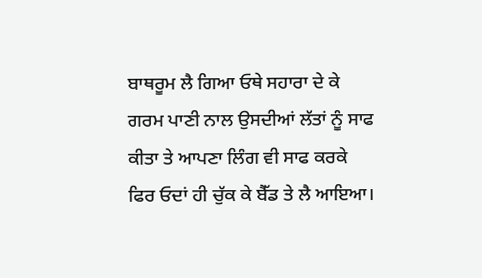ਬਾਥਰੂਮ ਲੈ ਗਿਆ ਓਥੇ ਸਹਾਰਾ ਦੇ ਕੇ ਗਰਮ ਪਾਣੀ ਨਾਲ ਉਸਦੀਆਂ ਲੱਤਾਂ ਨੂੰ ਸਾਫ ਕੀਤਾ ਤੇ ਆਪਣਾ ਲਿੰਗ ਵੀ ਸਾਫ ਕਰਕੇ ਫਿਰ ਓਦਾਂ ਹੀ ਚੁੱਕ ਕੇ ਬੈੱਡ ਤੇ ਲੈ ਆਇਆ।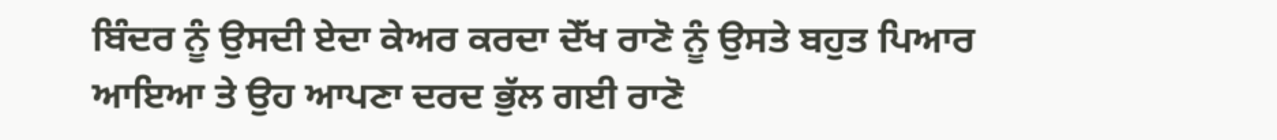ਬਿੰਦਰ ਨੂੰ ਉਸਦੀ ਏਦਾ ਕੇਅਰ ਕਰਦਾ ਦੇੱਖ ਰਾਣੋ ਨੂੰ ਉਸਤੇ ਬਹੁਤ ਪਿਆਰ ਆਇਆ ਤੇ ਉਹ ਆਪਣਾ ਦਰਦ ਭੁੱਲ ਗਈ ਰਾਣੋ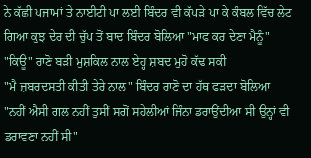ਨੇ ਕੱਛੀ ਪਜਾਮਾਂ ਤੇ ਨਾਈਟੀ ਪਾ ਲਈ ਬਿੰਦਰ ਵੀ ਕੱਪੜੇ ਪਾ ਕੇ ਕੰਬਲ ਵਿੱਚ ਲੇਟ ਗਿਆ ਕੁਝ ਦੇਰ ਦੀ ਚੁੱਪ ਤੋਂ ਬਾਦ ਬਿੰਦਰ ਬੋਲਿਆ "ਮਾਫ ਕਰ ਦੇਣਾ ਮੈਨੂੰ"
"ਕਿਊ" ਰਾਣੋ ਬੜੀ ਮੁਸ਼ਕਿਲ ਨਾਲ ਏਹ੍ਹ ਸ਼ਬਦ ਮੁਹੋ ਕੱਢ ਸਕੀ
"ਮੈ ਜ਼ਬਰਦਸਤੀ ਕੀਤੀ ਤੇਰੇ ਨਾਲ" ਬਿੰਦਰ ਰਾਣੋ ਦਾ ਹੱਥ ਫੜਦਾ ਬੋਲਿਆ
"ਨਹੀਂ ਐਸੀ ਗਲ ਨਹੀਂ ਤੁਸੀਂ ਸਗੋਂ ਸਹੇਲੀਆਂ ਜਿੰਨਾ ਡਰਾਉਂਦੀਆ ਸੀ ਉਨ੍ਹਾਂ ਵੀ ਡਰਾਵਣਾ ਨਹੀਂ ਸੀ"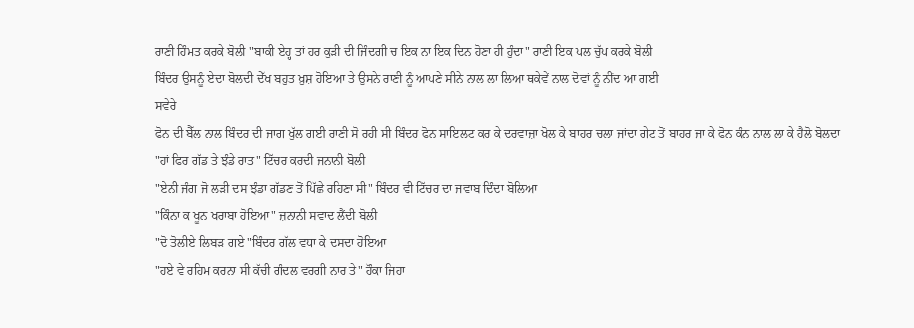ਰਾਣੀ ਹਿੰਮਤ ਕਰਕੇ ਬੋਲੀ "ਬਾਕੀ ਏਹ੍ਹ ਤਾਂ ਹਰ ਕੁੜੀ ਦੀ ਜਿੰਦਗੀ ਚ ਇਕ ਨਾ ਇਕ ਦਿਨ ਹੋਣਾ ਹੀ ਹੁੰਦਾ" ਰਾਣੀ ਇਕ ਪਲ ਚੁੱਪ ਕਰਕੇ ਬੋਲੀ
ਬਿੰਦਰ ਉਸਨੂੰ ਏਦਾ ਬੋਲਦੀ ਦੇੱਖ ਬਹੁਤ ਖ਼ੁਸ਼ ਹੋਇਆ ਤੇ ਉਸਨੇ ਰਾਣੀ ਨੂੰ ਆਪਣੇ ਸੀਨੇ ਨਾਲ ਲਾ ਲਿਆ ਥਕੇਵੇਂ ਨਾਲ ਦੋਵਾਂ ਨੂੰ ਨੀਂਦ ਆ ਗਈ
ਸਵੇਰੇ
ਫੋਨ ਦੀ ਬੈੱਲ ਨਾਲ ਬਿੰਦਰ ਦੀ ਜਾਗ ਖੁੱਲ ਗਈ ਰਾਣੀ ਸੋ ਰਹੀ ਸੀ ਬਿੰਦਰ ਫੋਨ ਸਾਇਲਟ ਕਰ ਕੇ ਦਰਵਾਜ਼ਾ ਖੋਲ ਕੇ ਬਾਹਰ ਚਲਾ ਜਾਂਦਾ ਗੇਟ ਤੋਂ ਬਾਹਰ ਜਾ ਕੇ ਫੋਨ ਕੰਨ ਨਾਲ ਲਾ ਕੇ ਹੈਲੋ ਬੋਲਦਾ
"ਹਾਂ ਫਿਰ ਗੱਡ ਤੇ ਝੰਡੇ ਰਾਤ" ਟਿੱਚਰ ਕਰਦੀ ਜਨਾਨੀ ਬੋਲੀ
"ਏਨੀ ਜੰਗ ਜੋ ਲੜੀ ਦਸ ਝੰਡਾ ਗੱਡਣ ਤੋਂ ਪਿੱਛੇ ਰਹਿਣਾ ਸੀ" ਬਿੰਦਰ ਵੀ ਟਿੱਚਰ ਦਾ ਜਵਾਬ ਦਿੰਦਾ ਬੋਲਿਆ
"ਕਿੰਨਾ ਕ ਖੂਨ ਖਰਾਬਾ ਹੋਇਆ" ਜ਼ਨਾਨੀ ਸਵਾਦ ਲੈਂਦੀ ਬੋਲੀ
"ਦੋ ਤੋਲੀਏ ਲਿਬੜ ਗਏ "ਬਿੰਦਰ ਗੱਲ ਵਧਾ ਕੇ ਦਸਦਾ ਹੋਇਆ
"ਹਏ ਵੇ ਰਹਿਮ ਕਰਨਾ ਸੀ ਕੱਚੀ ਗੰਦਲ ਵਰਗੀ ਨਾਰ ਤੇ" ਹੌਕਾ ਜਿਹਾ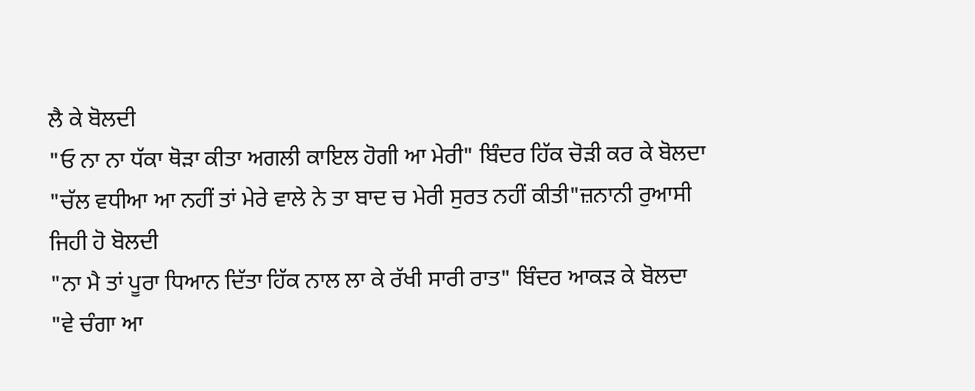ਲੈ ਕੇ ਬੋਲਦੀ
"ਓ ਨਾ ਨਾ ਧੱਕਾ ਥੋੜਾ ਕੀਤਾ ਅਗਲੀ ਕਾਇਲ ਹੋਗੀ ਆ ਮੇਰੀ" ਬਿੰਦਰ ਹਿੱਕ ਚੋੜੀ ਕਰ ਕੇ ਬੋਲਦਾ
"ਚੱਲ ਵਧੀਆ ਆ ਨਹੀਂ ਤਾਂ ਮੇਰੇ ਵਾਲੇ ਨੇ ਤਾ ਬਾਦ ਚ ਮੇਰੀ ਸੁਰਤ ਨਹੀਂ ਕੀਤੀ"ਜ਼ਨਾਨੀ ਰੁਆਸੀ ਜਿਹੀ ਹੋ ਬੋਲਦੀ
"ਨਾ ਮੈ ਤਾਂ ਪੂਰਾ ਧਿਆਨ ਦਿੱਤਾ ਹਿੱਕ ਨਾਲ ਲਾ ਕੇ ਰੱਖੀ ਸਾਰੀ ਰਾਤ" ਬਿੰਦਰ ਆਕੜ ਕੇ ਬੋਲਦਾ
"ਵੇ ਚੰਗਾ ਆ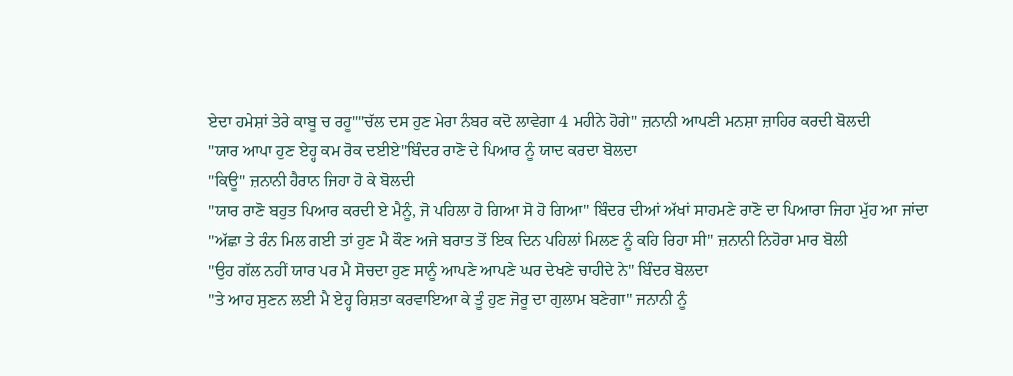ਏਦਾ ਹਮੇਸ਼ਾਂ ਤੇਰੇ ਕਾਬੂ ਚ ਰਹੂ""ਚੱਲ ਦਸ ਹੁਣ ਮੇਰਾ ਨੰਬਰ ਕਦੋ ਲਾਵੇਗਾ 4 ਮਹੀਨੇ ਹੋਗੇ" ਜ਼ਨਾਨੀ ਆਪਣੀ ਮਨਸ਼ਾ ਜ਼ਾਹਿਰ ਕਰਦੀ ਬੋਲਦੀ
"ਯਾਰ ਆਪਾ ਹੁਣ ਏਹ੍ਹ ਕਮ ਰੋਕ ਦਈਏ"ਬਿੰਦਰ ਰਾਣੋ ਦੇ ਪਿਆਰ ਨੂੰ ਯਾਦ ਕਰਦਾ ਬੋਲਦਾ
"ਕਿਊ" ਜ਼ਨਾਨੀ ਹੈਰਾਨ ਜਿਹਾ ਹੋ ਕੇ ਬੋਲਦੀ
"ਯਾਰ ਰਾਣੋ ਬਹੁਤ ਪਿਆਰ ਕਰਦੀ ਏ ਮੈਨੂੰ, ਜੋ ਪਹਿਲਾ ਹੋ ਗਿਆ ਸੋ ਹੋ ਗਿਆ" ਬਿੰਦਰ ਦੀਆਂ ਅੱਖਾਂ ਸਾਹਮਣੇ ਰਾਣੋ ਦਾ ਪਿਆਰਾ ਜਿਹਾ ਮੁੱਹ ਆ ਜਾਂਦਾ
"ਅੱਛਾ ਤੇ ਰੰਨ ਮਿਲ ਗਈ ਤਾਂ ਹੁਣ ਮੈ ਕੌਣ ਅਜੇ ਬਰਾਤ ਤੋਂ ਇਕ ਦਿਨ ਪਹਿਲਾਂ ਮਿਲਣ ਨੂੰ ਕਹਿ ਰਿਹਾ ਸੀ" ਜ਼ਨਾਨੀ ਨਿਹੋਰਾ ਮਾਰ ਬੋਲੀ
"ਉਹ ਗੱਲ ਨਹੀਂ ਯਾਰ ਪਰ ਮੈ ਸੋਚਦਾ ਹੁਣ ਸਾਨੂੰ ਆਪਣੇ ਆਪਣੇ ਘਰ ਦੇਖਣੇ ਚਾਹੀਦੇ ਨੇ" ਬਿੰਦਰ ਬੋਲਦਾ
"ਤੇ ਆਹ ਸੁਣਨ ਲਈ ਮੈ ਏਹ੍ਹ ਰਿਸ਼ਤਾ ਕਰਵਾਇਆ ਕੇ ਤੂੰ ਹੁਣ ਜੋਰੂ ਦਾ ਗੁਲਾਮ ਬਣੇਗਾ" ਜਨਾਨੀ ਨੂੰ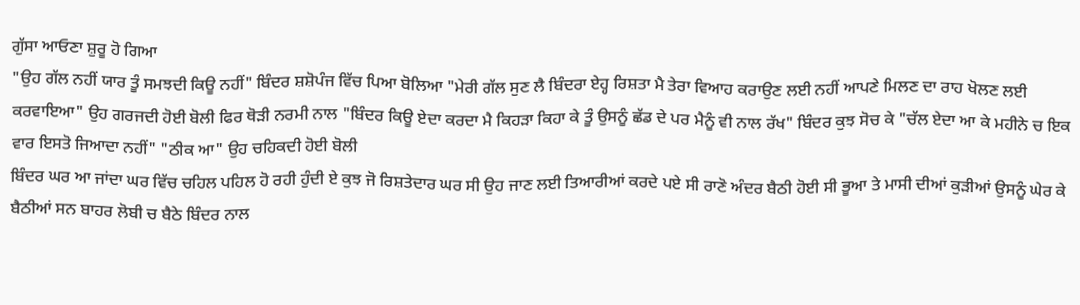ਗੁੱਸਾ ਆਓਣਾ ਸ਼ੁਰੂ ਹੋ ਗਿਆ
"ਉਹ ਗੱਲ ਨਹੀਂ ਯਾਰ ਤੂੰ ਸਮਝਦੀ ਕਿਊ ਨਹੀਂ" ਬਿੰਦਰ ਸ਼ਸ਼ੋਪੰਜ ਵਿੱਚ ਪਿਆ ਬੋਲਿਆ "ਮੇਰੀ ਗੱਲ ਸੁਣ ਲੈ ਬਿੰਦਰਾ ਏਹ੍ਹ ਰਿਸ਼ਤਾ ਮੈ ਤੇਰਾ ਵਿਆਹ ਕਰਾਉਣ ਲਈ ਨਹੀਂ ਆਪਣੇ ਮਿਲਣ ਦਾ ਰਾਹ ਖੋਲਣ ਲਈ ਕਰਵਾਇਆ" ਉਹ ਗਰਜਦੀ ਹੋਈ ਬੋਲੀ ਫਿਰ ਥੋੜੀ ਨਰਮੀ ਨਾਲ "ਬਿੰਦਰ ਕਿਊ ਏਦਾ ਕਰਦਾ ਮੈ ਕਿਹੜਾ ਕਿਹਾ ਕੇ ਤੂੰ ਉਸਨੂੰ ਛੱਡ ਦੇ ਪਰ ਮੈਨੂੰ ਵੀ ਨਾਲ ਰੱਖ" ਬਿੰਦਰ ਕੁਝ ਸੋਚ ਕੇ "ਚੱਲ ਏਦਾ ਆ ਕੇ ਮਹੀਨੇ ਚ ਇਕ ਵਾਰ ਇਸਤੋ ਜਿਆਦਾ ਨਹੀਂ" "ਠੀਕ ਆ" ਉਹ ਚਹਿਕਦੀ ਹੋਈ ਬੋਲੀ
ਬਿੰਦਰ ਘਰ ਆ ਜਾਂਦਾ ਘਰ ਵਿੱਚ ਚਹਿਲ ਪਹਿਲ ਹੋ ਰਹੀ ਹੁੰਦੀ ਏ ਕੁਝ ਜੋ ਰਿਸ਼ਤੇਦਾਰ ਘਰ ਸੀ ਉਹ ਜਾਣ ਲਈ ਤਿਆਰੀਆਂ ਕਰਦੇ ਪਏ ਸੀ ਰਾਣੋ ਅੰਦਰ ਬੈਠੀ ਹੋਈ ਸੀ ਭੂਆ ਤੇ ਮਾਸੀ ਦੀਆਂ ਕੁੜੀਆਂ ਉਸਨੂੰ ਘੇਰ ਕੇ ਬੈਠੀਆਂ ਸਨ ਬਾਹਰ ਲੋਬੀ ਚ ਬੈਠੇ ਬਿੰਦਰ ਨਾਲ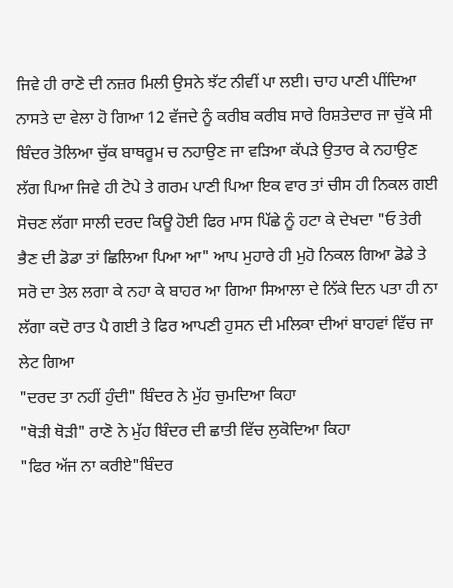ਜਿਵੇ ਹੀ ਰਾਣੋ ਦੀ ਨਜ਼ਰ ਮਿਲੀ ਉਸਨੇ ਝੱਟ ਨੀਵੀਂ ਪਾ ਲਈ। ਚਾਹ ਪਾਣੀ ਪੀਂਦਿਆ ਨਾਸਤੇ ਦਾ ਵੇਲਾ ਹੋ ਗਿਆ 12 ਵੱਜਦੇ ਨੂੰ ਕਰੀਬ ਕਰੀਬ ਸਾਰੇ ਰਿਸ਼ਤੇਦਾਰ ਜਾ ਚੁੱਕੇ ਸੀ
ਬਿੰਦਰ ਤੋਲਿਆ ਚੁੱਕ ਬਾਥਰੂਮ ਚ ਨਹਾਉਣ ਜਾ ਵੜਿਆ ਕੱਪੜੇ ਉਤਾਰ ਕੇ ਨਹਾਉਣ ਲੱਗ ਪਿਆ ਜਿਵੇ ਹੀ ਟੋਪੇ ਤੇ ਗਰਮ ਪਾਣੀ ਪਿਆ ਇਕ ਵਾਰ ਤਾਂ ਚੀਸ ਹੀ ਨਿਕਲ ਗਈ ਸੋਚਣ ਲੱਗਾ ਸਾਲੀ ਦਰਦ ਕਿਊ ਹੋਈ ਫਿਰ ਮਾਸ ਪਿੱਛੇ ਨੂੰ ਹਟਾ ਕੇ ਦੇਖਦਾ "ਓ ਤੇਰੀ ਭੈਣ ਦੀ ਡੋਡਾ ਤਾਂ ਛਿਲਿਆ ਪਿਆ ਆ" ਆਪ ਮੁਹਾਰੇ ਹੀ ਮੁਹੋ ਨਿਕਲ ਗਿਆ ਡੋਡੇ ਤੇ ਸਰੋ ਦਾ ਤੇਲ ਲਗਾ ਕੇ ਨਹਾ ਕੇ ਬਾਹਰ ਆ ਗਿਆ ਸਿਆਲਾ ਦੇ ਨਿੱਕੇ ਦਿਨ ਪਤਾ ਹੀ ਨਾ ਲੱਗਾ ਕਦੋ ਰਾਤ ਪੈ ਗਈ ਤੇ ਫਿਰ ਆਪਣੀ ਹੁਸਨ ਦੀ ਮਲਿਕਾ ਦੀਆਂ ਬਾਹਵਾਂ ਵਿੱਚ ਜਾ ਲੇਟ ਗਿਆ
"ਦਰਦ ਤਾ ਨਹੀਂ ਹੁੰਦੀ" ਬਿੰਦਰ ਨੇ ਮੁੱਹ ਚੁਮਦਿਆ ਕਿਹਾ
"ਥੋੜੀ ਥੋੜੀ" ਰਾਣੋ ਨੇ ਮੁੱਹ ਬਿੰਦਰ ਦੀ ਛਾਤੀ ਵਿੱਚ ਲੁਕੋਦਿਆ ਕਿਹਾ
"ਫਿਰ ਅੱਜ ਨਾ ਕਰੀਏ"ਬਿੰਦਰ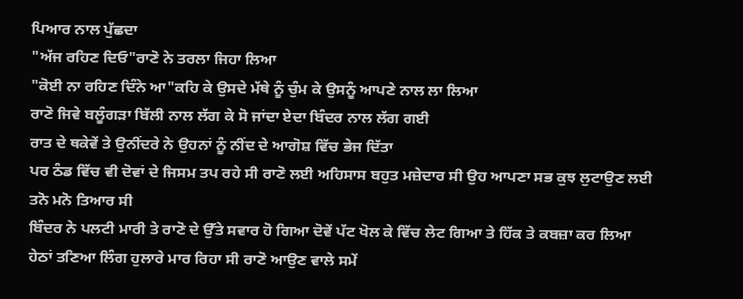ਪਿਆਰ ਨਾਲ ਪੁੱਛਦਾ
"ਅੱਜ ਰਹਿਣ ਦਿਓ"ਰਾਣੋ ਨੇ ਤਰਲਾ ਜਿਹਾ ਲਿਆ
"ਕੋਈ ਨਾ ਰਹਿਣ ਦਿੰਨੇ ਆ"ਕਹਿ ਕੇ ਉਸਦੇ ਮੱਥੇ ਨੂੰ ਚੁੰਮ ਕੇ ਉਸਨੂੰ ਆਪਣੇ ਨਾਲ ਲਾ ਲਿਆ
ਰਾਣੋ ਜਿਵੇ ਬਲੂੰਗੜਾ ਬਿੱਲੀ ਨਾਲ ਲੱਗ ਕੇ ਸੋ ਜਾਂਦਾ ਏਦਾ ਬਿੰਦਰ ਨਾਲ ਲੱਗ ਗਈ
ਰਾਤ ਦੇ ਥਕੇਵੇਂ ਤੇ ਉਨੀਂਦਰੇ ਨੇ ਉਹਨਾਂ ਨੂੰ ਨੀਂਦ ਦੇ ਆਗੋਸ਼ ਵਿੱਚ ਭੇਜ ਦਿੱਤਾ
ਪਰ ਠੰਡ ਵਿੱਚ ਵੀ ਦੋਵਾਂ ਦੇ ਜਿਸਮ ਤਪ ਰਹੇ ਸੀ ਰਾਣੋ ਲਈ ਅਹਿਸਾਸ ਬਹੁਤ ਮਜ਼ੇਦਾਰ ਸੀ ਉਹ ਆਪਣਾ ਸਭ ਕੁਝ ਲੁਟਾਉਣ ਲਈ ਤਨੋ ਮਨੋ ਤਿਆਰ ਸੀ
ਬਿੰਦਰ ਨੇ ਪਲਟੀ ਮਾਰੀ ਤੇ ਰਾਣੋ ਦੇ ਉੱਤੇ ਸਵਾਰ ਹੋ ਗਿਆ ਦੋਵੇਂ ਪੱਟ ਖੋਲ ਕੇ ਵਿੱਚ ਲੇਟ ਗਿਆ ਤੇ ਹਿੱਕ ਤੇ ਕਬਜ਼ਾ ਕਰ ਲਿਆ ਹੇਠਾਂ ਤਣਿਆ ਲਿੰਗ ਹੁਲਾਰੇ ਮਾਰ ਰਿਹਾ ਸੀ ਰਾਣੋ ਆਉਣ ਵਾਲੇ ਸਮੇਂ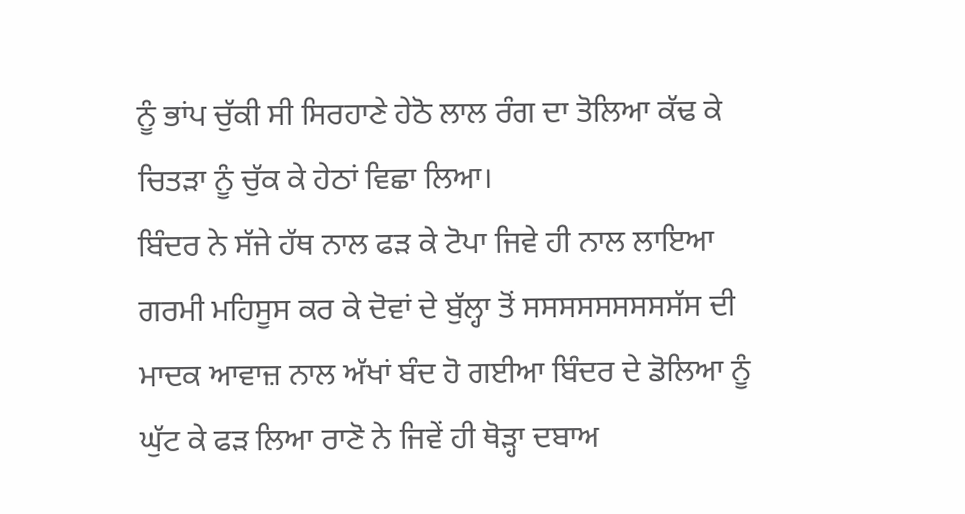ਨੂੰ ਭਾਂਪ ਚੁੱਕੀ ਸੀ ਸਿਰਹਾਣੇ ਹੇਠੋ ਲਾਲ ਰੰਗ ਦਾ ਤੋਲਿਆ ਕੱਢ ਕੇ ਚਿਤੜਾ ਨੂੰ ਚੁੱਕ ਕੇ ਹੇਠਾਂ ਵਿਛਾ ਲਿਆ।
ਬਿੰਦਰ ਨੇ ਸੱਜੇ ਹੱਥ ਨਾਲ ਫੜ ਕੇ ਟੋਪਾ ਜਿਵੇ ਹੀ ਨਾਲ ਲਾਇਆ ਗਰਮੀ ਮਹਿਸੂਸ ਕਰ ਕੇ ਦੋਵਾਂ ਦੇ ਬੁੱਲ੍ਹਾ ਤੋਂ ਸਸਸਸਸਸਸਸਸੱਸ ਦੀ ਮਾਦਕ ਆਵਾਜ਼ ਨਾਲ ਅੱਖਾਂ ਬੰਦ ਹੋ ਗਈਆ ਬਿੰਦਰ ਦੇ ਡੋਲਿਆ ਨੂੰ ਘੁੱਟ ਕੇ ਫੜ ਲਿਆ ਰਾਣੋ ਨੇ ਜਿਵੇਂ ਹੀ ਥੋੜ੍ਹਾ ਦਬਾਅ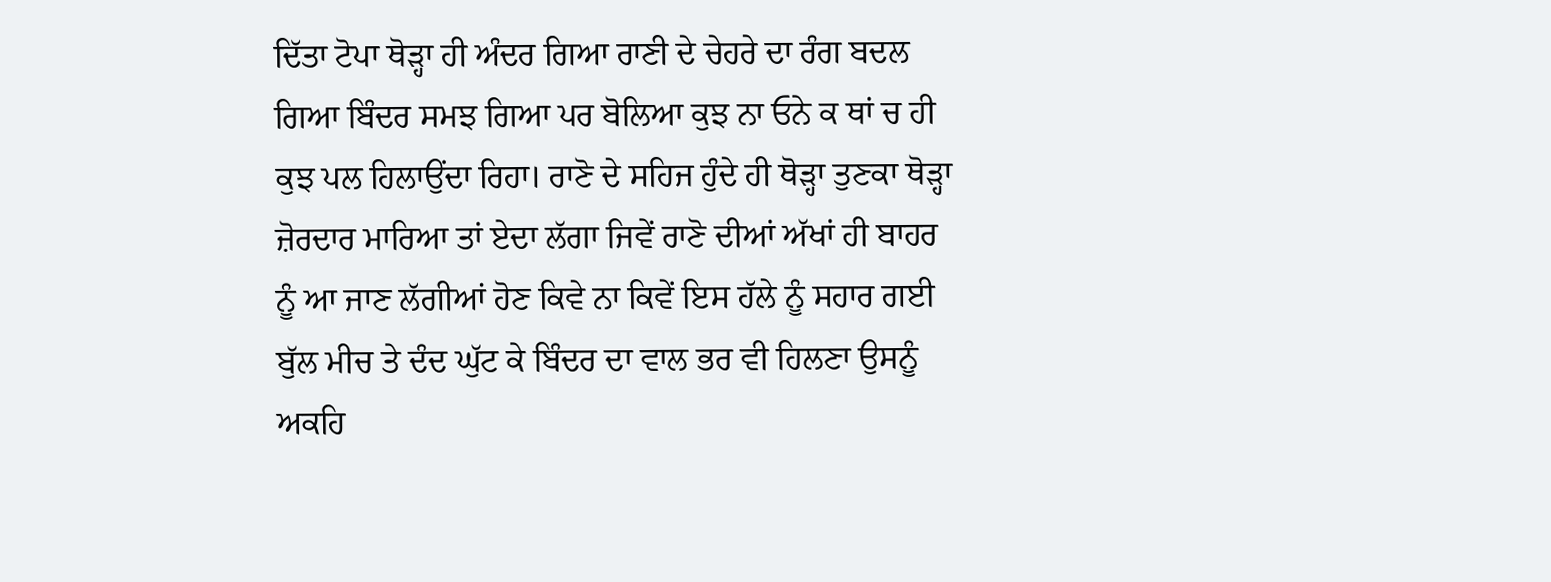ਦਿੱਤਾ ਟੋਪਾ ਥੋੜ੍ਹਾ ਹੀ ਅੰਦਰ ਗਿਆ ਰਾਣੀ ਦੇ ਚੇਹਰੇ ਦਾ ਰੰਗ ਬਦਲ ਗਿਆ ਬਿੰਦਰ ਸਮਝ ਗਿਆ ਪਰ ਬੋਲਿਆ ਕੁਝ ਨਾ ਓਨੇ ਕ ਥਾਂ ਚ ਹੀ ਕੁਝ ਪਲ ਹਿਲਾਉਂਦਾ ਰਿਹਾ। ਰਾਣੋ ਦੇ ਸਹਿਜ ਹੁੰਦੇ ਹੀ ਥੋੜ੍ਹਾ ਤੁਣਕਾ ਥੋੜ੍ਹਾ ਜ਼ੋਰਦਾਰ ਮਾਰਿਆ ਤਾਂ ਏਦਾ ਲੱਗਾ ਜਿਵੇਂ ਰਾਣੋ ਦੀਆਂ ਅੱਖਾਂ ਹੀ ਬਾਹਰ ਨੂੰ ਆ ਜਾਣ ਲੱਗੀਆਂ ਹੋਣ ਕਿਵੇ ਨਾ ਕਿਵੇਂ ਇਸ ਹੱਲੇ ਨੂੰ ਸਹਾਰ ਗਈ ਬੁੱਲ ਮੀਚ ਤੇ ਦੰਦ ਘੁੱਟ ਕੇ ਬਿੰਦਰ ਦਾ ਵਾਲ ਭਰ ਵੀ ਹਿਲਣਾ ਉਸਨੂੰ ਅਕਹਿ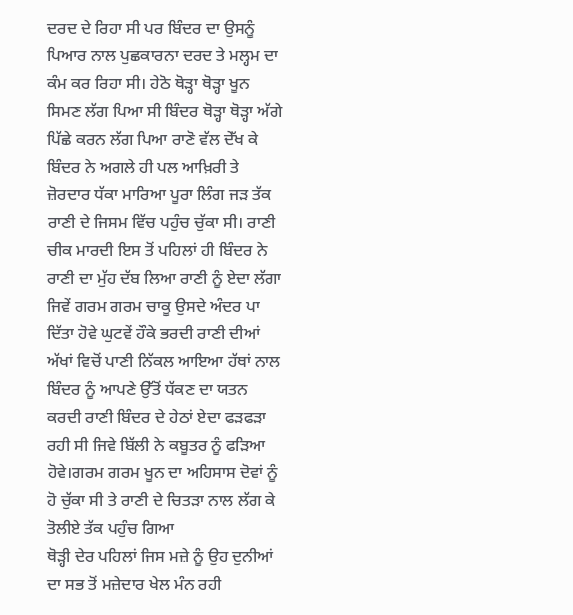ਦਰਦ ਦੇ ਰਿਹਾ ਸੀ ਪਰ ਬਿੰਦਰ ਦਾ ਉਸਨੂੰ ਪਿਆਰ ਨਾਲ ਪੁਛਕਾਰਨਾ ਦਰਦ ਤੇ ਮਲ੍ਹਮ ਦਾ ਕੰਮ ਕਰ ਰਿਹਾ ਸੀ। ਹੇਠੋ ਥੋੜ੍ਹਾ ਥੋੜ੍ਹਾ ਖੂਨ ਸਿਮਣ ਲੱਗ ਪਿਆ ਸੀ ਬਿੰਦਰ ਥੋੜ੍ਹਾ ਥੋੜ੍ਹਾ ਅੱਗੇ ਪਿੱਛੇ ਕਰਨ ਲੱਗ ਪਿਆ ਰਾਣੋ ਵੱਲ ਦੇੱਖ ਕੇ ਬਿੰਦਰ ਨੇ ਅਗਲੇ ਹੀ ਪਲ ਆਖ਼ਿਰੀ ਤੇ ਜ਼ੋਰਦਾਰ ਧੱਕਾ ਮਾਰਿਆ ਪੂਰਾ ਲਿੰਗ ਜੜ ਤੱਕ ਰਾਣੀ ਦੇ ਜਿਸਮ ਵਿੱਚ ਪਹੁੰਚ ਚੁੱਕਾ ਸੀ। ਰਾਣੀ ਚੀਕ ਮਾਰਦੀ ਇਸ ਤੋਂ ਪਹਿਲਾਂ ਹੀ ਬਿੰਦਰ ਨੇ ਰਾਣੀ ਦਾ ਮੁੱਹ ਦੱਬ ਲਿਆ ਰਾਣੀ ਨੂੰ ਏਦਾ ਲੱਗਾ ਜਿਵੇਂ ਗਰਮ ਗਰਮ ਚਾਕੂ ਉਸਦੇ ਅੰਦਰ ਪਾ ਦਿੱਤਾ ਹੋਵੇ ਘੁਟਵੇਂ ਹੌਕੇ ਭਰਦੀ ਰਾਣੀ ਦੀਆਂ ਅੱਖਾਂ ਵਿਚੋਂ ਪਾਣੀ ਨਿੱਕਲ ਆਇਆ ਹੱਥਾਂ ਨਾਲ ਬਿੰਦਰ ਨੂੰ ਆਪਣੇ ਉੱਤੋਂ ਧੱਕਣ ਦਾ ਯਤਨ ਕਰਦੀ ਰਾਣੀ ਬਿੰਦਰ ਦੇ ਹੇਠਾਂ ਏਦਾ ਫੜਫੜਾ ਰਹੀ ਸੀ ਜਿਵੇ ਬਿੱਲੀ ਨੇ ਕਬੂਤਰ ਨੂੰ ਫੜਿਆ ਹੋਵੇ।ਗਰਮ ਗਰਮ ਖੂਨ ਦਾ ਅਹਿਸਾਸ ਦੋਵਾਂ ਨੂੰ ਹੋ ਚੁੱਕਾ ਸੀ ਤੇ ਰਾਣੀ ਦੇ ਚਿਤੜਾ ਨਾਲ ਲੱਗ ਕੇ ਤੋਲੀਏ ਤੱਕ ਪਹੁੰਚ ਗਿਆ
ਥੋੜ੍ਹੀ ਦੇਰ ਪਹਿਲਾਂ ਜਿਸ ਮਜ਼ੇ ਨੂੰ ਉਹ ਦੁਨੀਆਂ ਦਾ ਸਭ ਤੋਂ ਮਜ਼ੇਦਾਰ ਖੇਲ ਮੰਨ ਰਹੀ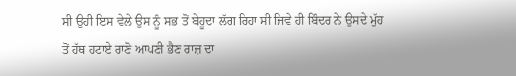ਸੀ ਉਹੀ ਇਸ ਵੇਲੇ ਉਸ ਨੂੰ ਸਭ ਤੋਂ ਬੇਹੂਦਾ ਲੱਗ ਰਿਹਾ ਸੀ ਜਿਵੇ ਹੀ ਬਿੰਦਰ ਨੇ ਉਸਦੇ ਮੁੱਹ ਤੋਂ ਹੱਥ ਹਟਾਏ ਰਾਣੋ ਆਪਣੀ ਭੈਣ ਰਾਜ਼ ਦਾ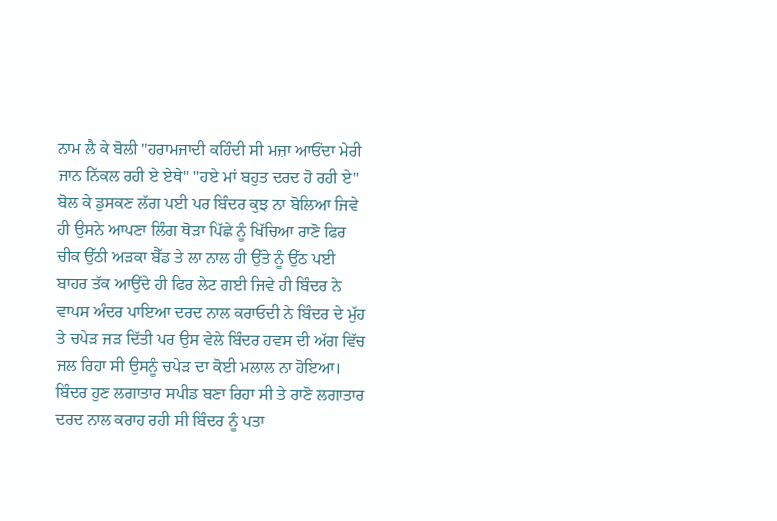ਨਾਮ ਲੈ ਕੇ ਬੋਲੀ "ਹਰਾਮਜਾਦੀ ਕਹਿੰਦੀ ਸੀ ਮਜ਼ਾ ਆਓਂਦਾ ਮੇਰੀ ਜਾਨ ਨਿੱਕਲ ਰਹੀ ਏ ਏਥੇ" "ਹਏ ਮਾਂ ਬਹੁਤ ਦਰਦ ਹੋ ਰਹੀ ਏ" ਬੋਲ ਕੇ ਡੁਸਕਣ ਲੱਗ ਪਈ ਪਰ ਬਿੰਦਰ ਕੁਝ ਨਾ ਬੋਲਿਆ ਜਿਵੇ ਹੀ ਉਸਨੇ ਆਪਣਾ ਲਿੰਗ ਥੋੜਾ ਪਿੱਛੇ ਨੂੰ ਖਿੱਚਿਆ ਰਾਣੋ ਫਿਰ ਚੀਕ ਉੱਠੀ ਅੜਕਾ ਬੈੱਡ ਤੇ ਲਾ ਨਾਲ ਹੀ ਉੱਤੇ ਨੂੰ ਉੱਠ ਪਈ ਬਾਹਰ ਤੱਕ ਆਉਂਦੇ ਹੀ ਫਿਰ ਲੇਟ ਗਈ ਜਿਵੇ ਹੀ ਬਿੰਦਰ ਨੇ ਵਾਪਸ ਅੰਦਰ ਪਾਇਆ ਦਰਦ ਨਾਲ ਕਰਾਓਦੀ ਨੇ ਬਿੰਦਰ ਦੇ ਮੁੱਹ ਤੇ ਚਪੇੜ ਜੜ ਦਿੱਤੀ ਪਰ ਉਸ ਵੇਲੇ ਬਿੰਦਰ ਹਵਸ ਦੀ ਅੱਗ ਵਿੱਚ ਜਲ ਰਿਹਾ ਸੀ ਉਸਨੂੰ ਚਪੇੜ ਦਾ ਕੋਈ ਮਲਾਲ ਨਾ ਹੋਇਆ। ਬਿੰਦਰ ਹੁਣ ਲਗਾਤਾਰ ਸਪੀਡ ਬਣਾ ਰਿਹਾ ਸੀ ਤੇ ਰਾਣੋ ਲਗਾਤਾਰ ਦਰਦ ਨਾਲ ਕਰਾਹ ਰਹੀ ਸੀ ਬਿੰਦਰ ਨੂੰ ਪਤਾ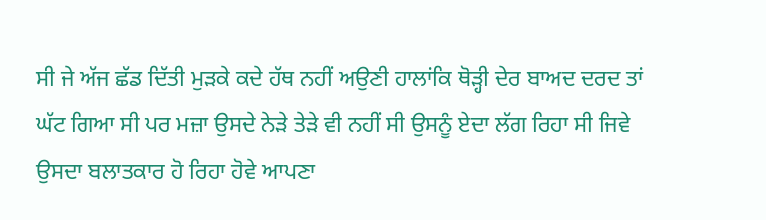ਸੀ ਜੇ ਅੱਜ ਛੱਡ ਦਿੱਤੀ ਮੁੜਕੇ ਕਦੇ ਹੱਥ ਨਹੀਂ ਅਉਣੀ ਹਾਲਾਂਕਿ ਥੋੜ੍ਹੀ ਦੇਰ ਬਾਅਦ ਦਰਦ ਤਾਂ ਘੱਟ ਗਿਆ ਸੀ ਪਰ ਮਜ਼ਾ ਉਸਦੇ ਨੇੜੇ ਤੇੜੇ ਵੀ ਨਹੀਂ ਸੀ ਉਸਨੂੰ ਏਦਾ ਲੱਗ ਰਿਹਾ ਸੀ ਜਿਵੇ ਉਸਦਾ ਬਲਾਤਕਾਰ ਹੋ ਰਿਹਾ ਹੋਵੇ ਆਪਣਾ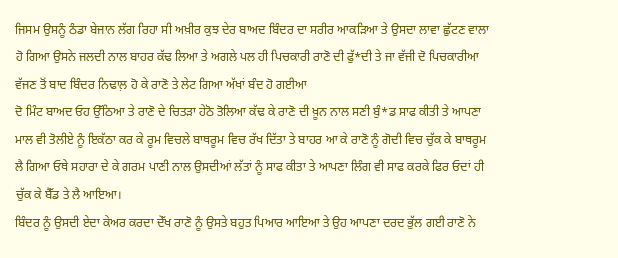ਜਿਸਮ ਉਸਨੂੰ ਠੰਡਾ ਬੇਜਾਨ ਲੱਗ ਰਿਹਾ ਸੀ ਅਖ਼ੀਰ ਕੁਝ ਦੇਰ ਬਾਅਦ ਬਿੰਦਰ ਦਾ ਸਰੀਰ ਆਕੜਿਆ ਤੇ ਉਸਦਾ ਲਾਵਾ ਛੁੱਟਣ ਵਾਲਾ ਹੋ ਗਿਆ ਉਸਨੇ ਜਲਦੀ ਨਾਲ ਬਾਹਰ ਕੱਢ ਲਿਆ ਤੇ ਅਗਲੇ ਪਲ ਹੀ ਪਿਚਕਾਰੀ ਰਾਣੋ ਦੀ ਫੁੱ*ਦੀ ਤੇ ਜਾ ਵੱਜੀ ਦੋ ਪਿਚਕਾਰੀਆ ਵੱਜਣ ਤੋਂ ਬਾਦ ਬਿੰਦਰ ਨਿਢਾਲ਼ ਹੋ ਕੇ ਰਾਣੋ ਤੇ ਲੇਟ ਗਿਆ ਅੱਖਾਂ ਬੰਦ ਹੋ ਗਈਆ
ਦੋ ਮਿੰਟ ਬਾਅਦ ਓਹ ਉੱਠਿਆ ਤੇ ਰਾਣੋ ਦੇ ਚਿਤੜਾ ਹੇਠੋ ਤੋਲਿਆ ਕੱਢ ਕੇ ਰਾਣੋ ਦੀ ਖ਼ੂਨ ਨਾਲ ਸਣੀ ਬੁੰ*ਡ ਸਾਫ ਕੀਤੀ ਤੇ ਆਪਣਾ ਮਾਲ ਵੀ ਤੋਲੀਏ ਨੂੰ ਇਕੱਠਾ ਕਰ ਕੇ ਰੂਮ ਵਿਚਲੇ ਬਾਥਰੂਮ ਵਿਚ ਰੱਖ ਦਿੱਤਾ ਤੇ ਬਾਹਰ ਆ ਕੇ ਰਾਣੋ ਨੂੰ ਗੋਦੀ ਵਿਚ ਚੁੱਕ ਕੇ ਬਾਥਰੂਮ ਲੈ ਗਿਆ ਓਥੇ ਸਹਾਰਾ ਦੇ ਕੇ ਗਰਮ ਪਾਣੀ ਨਾਲ ਉਸਦੀਆਂ ਲੱਤਾਂ ਨੂੰ ਸਾਫ ਕੀਤਾ ਤੇ ਆਪਣਾ ਲਿੰਗ ਵੀ ਸਾਫ ਕਰਕੇ ਫਿਰ ਓਦਾਂ ਹੀ ਚੁੱਕ ਕੇ ਬੈੱਡ ਤੇ ਲੈ ਆਇਆ।
ਬਿੰਦਰ ਨੂੰ ਉਸਦੀ ਏਦਾ ਕੇਅਰ ਕਰਦਾ ਦੇੱਖ ਰਾਣੋ ਨੂੰ ਉਸਤੇ ਬਹੁਤ ਪਿਆਰ ਆਇਆ ਤੇ ਉਹ ਆਪਣਾ ਦਰਦ ਭੁੱਲ ਗਈ ਰਾਣੋ ਨੇ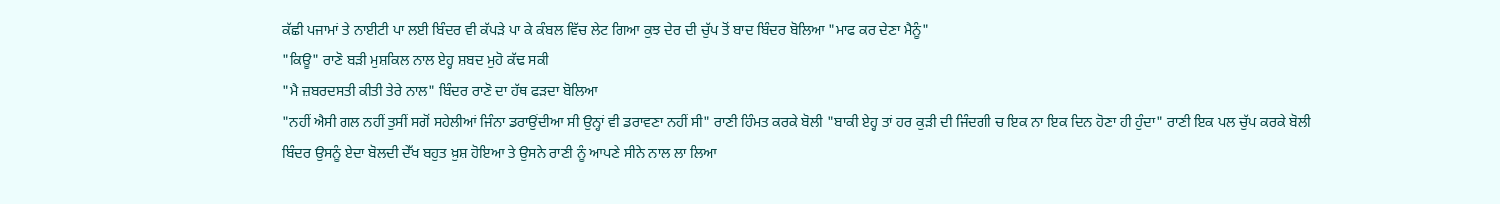ਕੱਛੀ ਪਜਾਮਾਂ ਤੇ ਨਾਈਟੀ ਪਾ ਲਈ ਬਿੰਦਰ ਵੀ ਕੱਪੜੇ ਪਾ ਕੇ ਕੰਬਲ ਵਿੱਚ ਲੇਟ ਗਿਆ ਕੁਝ ਦੇਰ ਦੀ ਚੁੱਪ ਤੋਂ ਬਾਦ ਬਿੰਦਰ ਬੋਲਿਆ "ਮਾਫ ਕਰ ਦੇਣਾ ਮੈਨੂੰ"
"ਕਿਊ" ਰਾਣੋ ਬੜੀ ਮੁਸ਼ਕਿਲ ਨਾਲ ਏਹ੍ਹ ਸ਼ਬਦ ਮੁਹੋ ਕੱਢ ਸਕੀ
"ਮੈ ਜ਼ਬਰਦਸਤੀ ਕੀਤੀ ਤੇਰੇ ਨਾਲ" ਬਿੰਦਰ ਰਾਣੋ ਦਾ ਹੱਥ ਫੜਦਾ ਬੋਲਿਆ
"ਨਹੀਂ ਐਸੀ ਗਲ ਨਹੀਂ ਤੁਸੀਂ ਸਗੋਂ ਸਹੇਲੀਆਂ ਜਿੰਨਾ ਡਰਾਉਂਦੀਆ ਸੀ ਉਨ੍ਹਾਂ ਵੀ ਡਰਾਵਣਾ ਨਹੀਂ ਸੀ" ਰਾਣੀ ਹਿੰਮਤ ਕਰਕੇ ਬੋਲੀ "ਬਾਕੀ ਏਹ੍ਹ ਤਾਂ ਹਰ ਕੁੜੀ ਦੀ ਜਿੰਦਗੀ ਚ ਇਕ ਨਾ ਇਕ ਦਿਨ ਹੋਣਾ ਹੀ ਹੁੰਦਾ" ਰਾਣੀ ਇਕ ਪਲ ਚੁੱਪ ਕਰਕੇ ਬੋਲੀ
ਬਿੰਦਰ ਉਸਨੂੰ ਏਦਾ ਬੋਲਦੀ ਦੇੱਖ ਬਹੁਤ ਖ਼ੁਸ਼ ਹੋਇਆ ਤੇ ਉਸਨੇ ਰਾਣੀ ਨੂੰ ਆਪਣੇ ਸੀਨੇ ਨਾਲ ਲਾ ਲਿਆ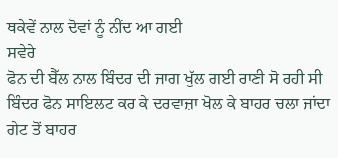ਥਕੇਵੇਂ ਨਾਲ ਦੋਵਾਂ ਨੂੰ ਨੀਂਦ ਆ ਗਈ
ਸਵੇਰੇ
ਫੋਨ ਦੀ ਬੈੱਲ ਨਾਲ ਬਿੰਦਰ ਦੀ ਜਾਗ ਖੁੱਲ ਗਈ ਰਾਣੀ ਸੋ ਰਹੀ ਸੀ ਬਿੰਦਰ ਫੋਨ ਸਾਇਲਟ ਕਰ ਕੇ ਦਰਵਾਜ਼ਾ ਖੋਲ ਕੇ ਬਾਹਰ ਚਲਾ ਜਾਂਦਾ ਗੇਟ ਤੋਂ ਬਾਹਰ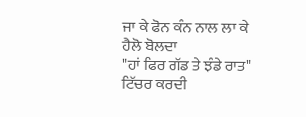ਜਾ ਕੇ ਫੋਨ ਕੰਨ ਨਾਲ ਲਾ ਕੇ ਹੈਲੋ ਬੋਲਦਾ
"ਹਾਂ ਫਿਰ ਗੱਡ ਤੇ ਝੰਡੇ ਰਾਤ" ਟਿੱਚਰ ਕਰਦੀ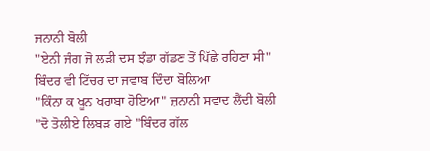ਜਨਾਨੀ ਬੋਲੀ
"ਏਨੀ ਜੰਗ ਜੋ ਲੜੀ ਦਸ ਝੰਡਾ ਗੱਡਣ ਤੋਂ ਪਿੱਛੇ ਰਹਿਣਾ ਸੀ" ਬਿੰਦਰ ਵੀ ਟਿੱਚਰ ਦਾ ਜਵਾਬ ਦਿੰਦਾ ਬੋਲਿਆ
"ਕਿੰਨਾ ਕ ਖੂਨ ਖਰਾਬਾ ਹੋਇਆ" ਜ਼ਨਾਨੀ ਸਵਾਦ ਲੈਂਦੀ ਬੋਲੀ
"ਦੋ ਤੋਲੀਏ ਲਿਬੜ ਗਏ "ਬਿੰਦਰ ਗੱਲ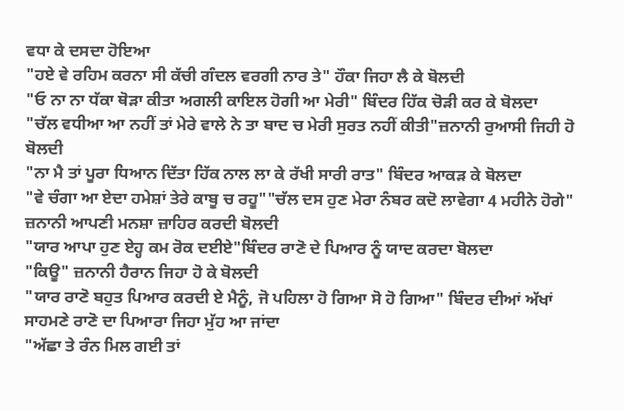ਵਧਾ ਕੇ ਦਸਦਾ ਹੋਇਆ
"ਹਏ ਵੇ ਰਹਿਮ ਕਰਨਾ ਸੀ ਕੱਚੀ ਗੰਦਲ ਵਰਗੀ ਨਾਰ ਤੇ" ਹੌਕਾ ਜਿਹਾ ਲੈ ਕੇ ਬੋਲਦੀ
"ਓ ਨਾ ਨਾ ਧੱਕਾ ਥੋੜਾ ਕੀਤਾ ਅਗਲੀ ਕਾਇਲ ਹੋਗੀ ਆ ਮੇਰੀ" ਬਿੰਦਰ ਹਿੱਕ ਚੋੜੀ ਕਰ ਕੇ ਬੋਲਦਾ
"ਚੱਲ ਵਧੀਆ ਆ ਨਹੀਂ ਤਾਂ ਮੇਰੇ ਵਾਲੇ ਨੇ ਤਾ ਬਾਦ ਚ ਮੇਰੀ ਸੁਰਤ ਨਹੀਂ ਕੀਤੀ"ਜ਼ਨਾਨੀ ਰੁਆਸੀ ਜਿਹੀ ਹੋ ਬੋਲਦੀ
"ਨਾ ਮੈ ਤਾਂ ਪੂਰਾ ਧਿਆਨ ਦਿੱਤਾ ਹਿੱਕ ਨਾਲ ਲਾ ਕੇ ਰੱਖੀ ਸਾਰੀ ਰਾਤ" ਬਿੰਦਰ ਆਕੜ ਕੇ ਬੋਲਦਾ
"ਵੇ ਚੰਗਾ ਆ ਏਦਾ ਹਮੇਸ਼ਾਂ ਤੇਰੇ ਕਾਬੂ ਚ ਰਹੂ""ਚੱਲ ਦਸ ਹੁਣ ਮੇਰਾ ਨੰਬਰ ਕਦੋ ਲਾਵੇਗਾ 4 ਮਹੀਨੇ ਹੋਗੇ" ਜ਼ਨਾਨੀ ਆਪਣੀ ਮਨਸ਼ਾ ਜ਼ਾਹਿਰ ਕਰਦੀ ਬੋਲਦੀ
"ਯਾਰ ਆਪਾ ਹੁਣ ਏਹ੍ਹ ਕਮ ਰੋਕ ਦਈਏ"ਬਿੰਦਰ ਰਾਣੋ ਦੇ ਪਿਆਰ ਨੂੰ ਯਾਦ ਕਰਦਾ ਬੋਲਦਾ
"ਕਿਊ" ਜ਼ਨਾਨੀ ਹੈਰਾਨ ਜਿਹਾ ਹੋ ਕੇ ਬੋਲਦੀ
"ਯਾਰ ਰਾਣੋ ਬਹੁਤ ਪਿਆਰ ਕਰਦੀ ਏ ਮੈਨੂੰ, ਜੋ ਪਹਿਲਾ ਹੋ ਗਿਆ ਸੋ ਹੋ ਗਿਆ" ਬਿੰਦਰ ਦੀਆਂ ਅੱਖਾਂ ਸਾਹਮਣੇ ਰਾਣੋ ਦਾ ਪਿਆਰਾ ਜਿਹਾ ਮੁੱਹ ਆ ਜਾਂਦਾ
"ਅੱਛਾ ਤੇ ਰੰਨ ਮਿਲ ਗਈ ਤਾਂ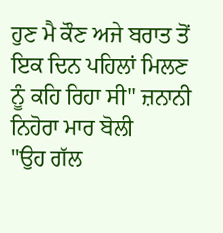ਹੁਣ ਮੈ ਕੌਣ ਅਜੇ ਬਰਾਤ ਤੋਂ ਇਕ ਦਿਨ ਪਹਿਲਾਂ ਮਿਲਣ ਨੂੰ ਕਹਿ ਰਿਹਾ ਸੀ" ਜ਼ਨਾਨੀ ਨਿਹੋਰਾ ਮਾਰ ਬੋਲੀ
"ਉਹ ਗੱਲ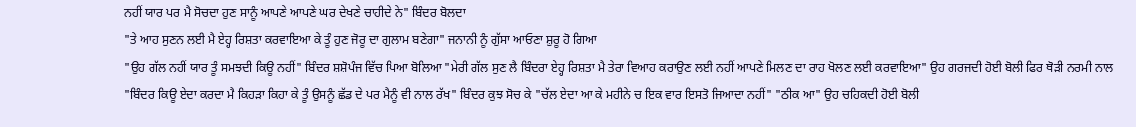ਨਹੀਂ ਯਾਰ ਪਰ ਮੈ ਸੋਚਦਾ ਹੁਣ ਸਾਨੂੰ ਆਪਣੇ ਆਪਣੇ ਘਰ ਦੇਖਣੇ ਚਾਹੀਦੇ ਨੇ" ਬਿੰਦਰ ਬੋਲਦਾ
"ਤੇ ਆਹ ਸੁਣਨ ਲਈ ਮੈ ਏਹ੍ਹ ਰਿਸ਼ਤਾ ਕਰਵਾਇਆ ਕੇ ਤੂੰ ਹੁਣ ਜੋਰੂ ਦਾ ਗੁਲਾਮ ਬਣੇਗਾ" ਜਨਾਨੀ ਨੂੰ ਗੁੱਸਾ ਆਓਣਾ ਸ਼ੁਰੂ ਹੋ ਗਿਆ
"ਉਹ ਗੱਲ ਨਹੀਂ ਯਾਰ ਤੂੰ ਸਮਝਦੀ ਕਿਊ ਨਹੀਂ" ਬਿੰਦਰ ਸ਼ਸ਼ੋਪੰਜ ਵਿੱਚ ਪਿਆ ਬੋਲਿਆ "ਮੇਰੀ ਗੱਲ ਸੁਣ ਲੈ ਬਿੰਦਰਾ ਏਹ੍ਹ ਰਿਸ਼ਤਾ ਮੈ ਤੇਰਾ ਵਿਆਹ ਕਰਾਉਣ ਲਈ ਨਹੀਂ ਆਪਣੇ ਮਿਲਣ ਦਾ ਰਾਹ ਖੋਲਣ ਲਈ ਕਰਵਾਇਆ" ਉਹ ਗਰਜਦੀ ਹੋਈ ਬੋਲੀ ਫਿਰ ਥੋੜੀ ਨਰਮੀ ਨਾਲ "ਬਿੰਦਰ ਕਿਊ ਏਦਾ ਕਰਦਾ ਮੈ ਕਿਹੜਾ ਕਿਹਾ ਕੇ ਤੂੰ ਉਸਨੂੰ ਛੱਡ ਦੇ ਪਰ ਮੈਨੂੰ ਵੀ ਨਾਲ ਰੱਖ" ਬਿੰਦਰ ਕੁਝ ਸੋਚ ਕੇ "ਚੱਲ ਏਦਾ ਆ ਕੇ ਮਹੀਨੇ ਚ ਇਕ ਵਾਰ ਇਸਤੋ ਜਿਆਦਾ ਨਹੀਂ" "ਠੀਕ ਆ" ਉਹ ਚਹਿਕਦੀ ਹੋਈ ਬੋਲੀ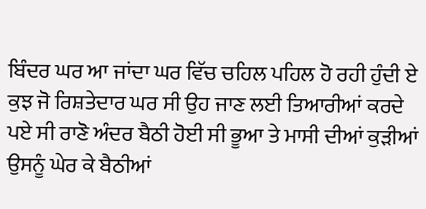ਬਿੰਦਰ ਘਰ ਆ ਜਾਂਦਾ ਘਰ ਵਿੱਚ ਚਹਿਲ ਪਹਿਲ ਹੋ ਰਹੀ ਹੁੰਦੀ ਏ ਕੁਝ ਜੋ ਰਿਸ਼ਤੇਦਾਰ ਘਰ ਸੀ ਉਹ ਜਾਣ ਲਈ ਤਿਆਰੀਆਂ ਕਰਦੇ ਪਏ ਸੀ ਰਾਣੋ ਅੰਦਰ ਬੈਠੀ ਹੋਈ ਸੀ ਭੂਆ ਤੇ ਮਾਸੀ ਦੀਆਂ ਕੁੜੀਆਂ ਉਸਨੂੰ ਘੇਰ ਕੇ ਬੈਠੀਆਂ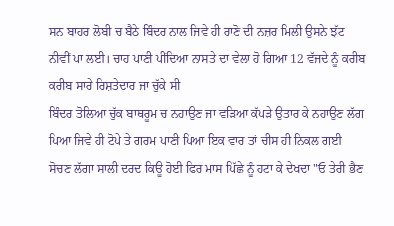ਸਨ ਬਾਹਰ ਲੋਬੀ ਚ ਬੈਠੇ ਬਿੰਦਰ ਨਾਲ ਜਿਵੇ ਹੀ ਰਾਣੋ ਦੀ ਨਜ਼ਰ ਮਿਲੀ ਉਸਨੇ ਝੱਟ ਨੀਵੀਂ ਪਾ ਲਈ। ਚਾਹ ਪਾਣੀ ਪੀਂਦਿਆ ਨਾਸਤੇ ਦਾ ਵੇਲਾ ਹੋ ਗਿਆ 12 ਵੱਜਦੇ ਨੂੰ ਕਰੀਬ ਕਰੀਬ ਸਾਰੇ ਰਿਸ਼ਤੇਦਾਰ ਜਾ ਚੁੱਕੇ ਸੀ
ਬਿੰਦਰ ਤੋਲਿਆ ਚੁੱਕ ਬਾਥਰੂਮ ਚ ਨਹਾਉਣ ਜਾ ਵੜਿਆ ਕੱਪੜੇ ਉਤਾਰ ਕੇ ਨਹਾਉਣ ਲੱਗ ਪਿਆ ਜਿਵੇ ਹੀ ਟੋਪੇ ਤੇ ਗਰਮ ਪਾਣੀ ਪਿਆ ਇਕ ਵਾਰ ਤਾਂ ਚੀਸ ਹੀ ਨਿਕਲ ਗਈ ਸੋਚਣ ਲੱਗਾ ਸਾਲੀ ਦਰਦ ਕਿਊ ਹੋਈ ਫਿਰ ਮਾਸ ਪਿੱਛੇ ਨੂੰ ਹਟਾ ਕੇ ਦੇਖਦਾ "ਓ ਤੇਰੀ ਭੈਣ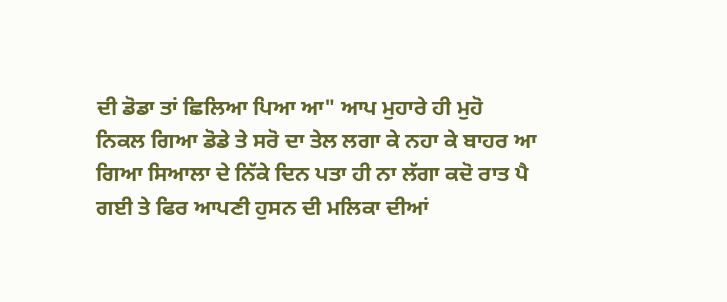ਦੀ ਡੋਡਾ ਤਾਂ ਛਿਲਿਆ ਪਿਆ ਆ" ਆਪ ਮੁਹਾਰੇ ਹੀ ਮੁਹੋ ਨਿਕਲ ਗਿਆ ਡੋਡੇ ਤੇ ਸਰੋ ਦਾ ਤੇਲ ਲਗਾ ਕੇ ਨਹਾ ਕੇ ਬਾਹਰ ਆ ਗਿਆ ਸਿਆਲਾ ਦੇ ਨਿੱਕੇ ਦਿਨ ਪਤਾ ਹੀ ਨਾ ਲੱਗਾ ਕਦੋ ਰਾਤ ਪੈ ਗਈ ਤੇ ਫਿਰ ਆਪਣੀ ਹੁਸਨ ਦੀ ਮਲਿਕਾ ਦੀਆਂ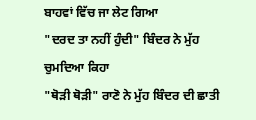ਬਾਹਵਾਂ ਵਿੱਚ ਜਾ ਲੇਟ ਗਿਆ
"ਦਰਦ ਤਾ ਨਹੀਂ ਹੁੰਦੀ" ਬਿੰਦਰ ਨੇ ਮੁੱਹ ਚੁਮਦਿਆ ਕਿਹਾ
"ਥੋੜੀ ਥੋੜੀ" ਰਾਣੋ ਨੇ ਮੁੱਹ ਬਿੰਦਰ ਦੀ ਛਾਤੀ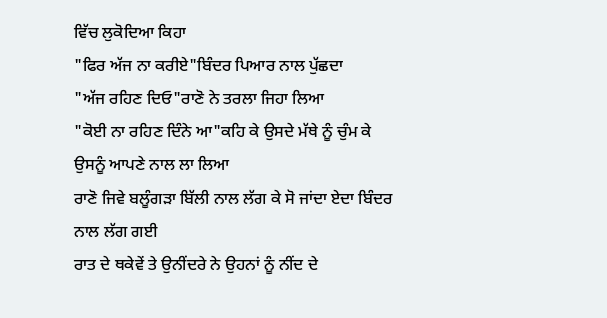ਵਿੱਚ ਲੁਕੋਦਿਆ ਕਿਹਾ
"ਫਿਰ ਅੱਜ ਨਾ ਕਰੀਏ"ਬਿੰਦਰ ਪਿਆਰ ਨਾਲ ਪੁੱਛਦਾ
"ਅੱਜ ਰਹਿਣ ਦਿਓ"ਰਾਣੋ ਨੇ ਤਰਲਾ ਜਿਹਾ ਲਿਆ
"ਕੋਈ ਨਾ ਰਹਿਣ ਦਿੰਨੇ ਆ"ਕਹਿ ਕੇ ਉਸਦੇ ਮੱਥੇ ਨੂੰ ਚੁੰਮ ਕੇ ਉਸਨੂੰ ਆਪਣੇ ਨਾਲ ਲਾ ਲਿਆ
ਰਾਣੋ ਜਿਵੇ ਬਲੂੰਗੜਾ ਬਿੱਲੀ ਨਾਲ ਲੱਗ ਕੇ ਸੋ ਜਾਂਦਾ ਏਦਾ ਬਿੰਦਰ ਨਾਲ ਲੱਗ ਗਈ
ਰਾਤ ਦੇ ਥਕੇਵੇਂ ਤੇ ਉਨੀਂਦਰੇ ਨੇ ਉਹਨਾਂ ਨੂੰ ਨੀਂਦ ਦੇ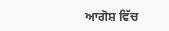ਆਗੋਸ਼ ਵਿੱਚ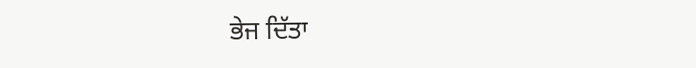ਭੇਜ ਦਿੱਤਾ